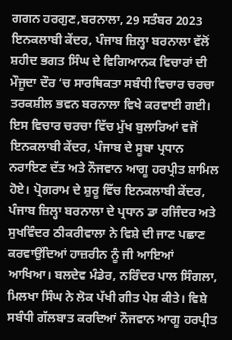ਗਗਨ ਹਰਗੁਣ,ਬਰਨਾਲਾ, 29 ਸਤੰਬਰ 2023
ਇਨਕਲਾਬੀ ਕੇਂਦਰ, ਪੰਜਾਬ ਜ਼ਿਲ੍ਹਾ ਬਰਨਾਲਾ ਵੱਲੋਂ ਸ਼ਹੀਦ ਭਗਤ ਸਿੰਘ ਦੇ ਵਿਗਿਆਨਕ ਵਿਚਾਰਾਂ ਦੀ ਮੌਜੂਦਾ ਦੌਰ ‘ਚ ਸਾਰਥਿਕਤਾ ਸਬੰਧੀ ਵਿਚਾਰ ਚਰਚਾ ਤਰਕਸ਼ੀਲ ਭਵਨ ਬਰਨਾਲਾ ਵਿਖੇ ਕਰਵਾਈ ਗਈ। ਇਸ ਵਿਚਾਰ ਚਰਚਾ ਵਿੱਚ ਮੁੱਖ ਬੁਲਾਰਿਆਂ ਵਜੋਂ ਇਨਕਲਾਬੀ ਕੇਂਦਰ, ਪੰਜਾਬ ਦੇ ਸੂਬਾ ਪ੍ਰਧਾਨ ਨਰਾਇਣ ਦੱਤ ਅਤੇ ਨੌਜਵਾਨ ਆਗੂ ਹਰਪ੍ਰੀਤ ਸ਼ਾਮਿਲ ਹੋਏ। ਪ੍ਰੋਗਰਾਮ ਦੇ ਸ਼ੁਰੂ ਵਿੱਚ ਇਨਕਲਾਬੀ ਕੇਂਦਰ, ਪੰਜਾਬ ਜ਼ਿਲ੍ਹਾ ਬਰਨਾਲਾ ਦੇ ਪ੍ਰਧਾਨ ਡਾ ਰਜਿੰਦਰ ਅਤੇ ਸੁਖਵਿੰਦਰ ਠੀਕਰੀਵਾਲਾ ਨੇ ਵਿਸ਼ੇ ਦੀ ਜਾਣ ਪਛਾਣ ਕਰਵਾਉਂਦਿਆਂ ਹਾਜ਼ਰੀਨ ਨੂੰ ਜੀ ਆਇਆਂ ਆਖਿਆ। ਬਲਦੇਵ ਮੰਡੇਰ, ਨਰਿੰਦਰ ਪਾਲ ਸਿੰਗਲਾ, ਮਿਲਖਾ ਸਿੰਘ ਨੇ ਲੋਕ ਪੱਖੀ ਗੀਤ ਪੇਸ਼ ਕੀਤੇ। ਵਿਸ਼ੇ ਸਬੰਧੀ ਗੱਲਬਾਤ ਕਰਦਿਆਂ ਨੌਜਵਾਨ ਆਗੂ ਹਰਪ੍ਰੀਤ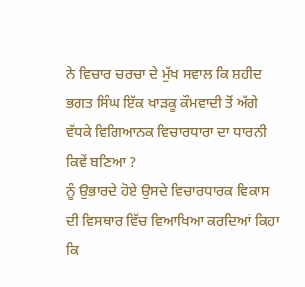ਨੇ ਵਿਚਾਰ ਚਰਚਾ ਦੇ ਮੁੱਖ ਸਵਾਲ ਕਿ ਸ਼ਹੀਦ ਭਗਤ ਸਿੰਘ ਇੱਕ ਖਾੜਕੂ ਕੌਮਵਾਦੀ ਤੋਂ ਅੱਗੇ ਵੱਧਕੇ ਵਿਗਿਆਨਕ ਵਿਚਾਰਧਾਰਾ ਦਾ ਧਾਰਨੀ ਕਿਵੇਂ ਬਣਿਆ ?
ਨੂੰ ਉਭਾਰਦੇ ਹੋਏ ਉਸਦੇ ਵਿਚਾਰਧਾਰਕ ਵਿਕਾਸ ਦੀ ਵਿਸਥਾਰ ਵਿੱਚ ਵਿਆਖਿਆ ਕਰਦਿਆਂ ਕਿਹਾ ਕਿ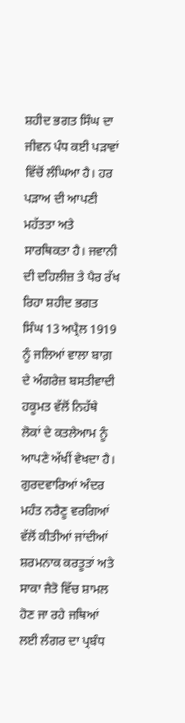ਸ਼ਹੀਦ ਭਗਤ ਸਿੰਘ ਦਾ ਜੀਵਨ ਪੰਧ ਕਈ ਪੜਾਵਾਂ ਵਿੱਚੋਂ ਲੰਘਿਆ ਹੈ। ਹਰ ਪੜਾਅ ਦੀ ਆਪਣੀ ਮਹੱਤਤਾ ਅਤੇ ਸਾਰਥਿਕਤਾ ਹੈ। ਜਵਾਨੀ ਦੀ ਦਹਿਲੀਜ਼ ਤੇ ਪੈਰ ਰੱਖ ਰਿਹਾ ਸ਼ਹੀਦ ਭਗਤ ਸਿੰਘ 13 ਅਪ੍ਰੈਲ 1919 ਨੂੰ ਜਲਿਆਂ ਵਾਲਾ ਬਾਗ਼ ਦੇ ਅੰਗਰੇਜ਼ ਬਸਤੀਵਾਦੀ ਹਕੂਮਤ ਵੱਲੋਂ ਨਿਹੱਥੇ ਲੋਕਾਂ ਦੇ ਕਤਲੇਆਮ ਨੂੰ ਆਪਣੇ ਅੱਖੀਂ ਵੇਖਦਾ ਹੈ। ਗੁਰਦਵਾਰਿਆਂ ਅੰਦਰ ਮਹੰਤ ਨਰੈਣੂ ਵਰਗਿਆਂ ਵੱਲੋਂ ਕੀਤੀਆਂ ਜਾਂਦੀਆਂ ਸ਼ਰਮਨਾਕ ਕਰਤੂਤਾਂ ਅਤੇ ਸਾਕਾ ਜੈਤੋ ਵਿੱਚ ਸ਼ਾਮਲ ਹੋਣ ਜਾ ਰਹੇ ਜਥਿਆਂ ਲਈ ਲੰਗਰ ਦਾ ਪ੍ਰਬੰਧ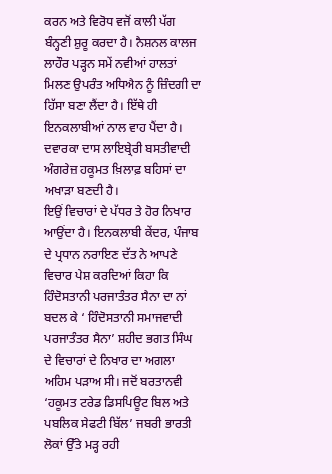ਕਰਨ ਅਤੇ ਵਿਰੋਧ ਵਜੋਂ ਕਾਲੀ ਪੱਗ ਬੰਨ੍ਹਣੀ ਸ਼ੁਰੂ ਕਰਦਾ ਹੈ। ਨੈਸ਼ਨਲ ਕਾਲਜ ਲਾਹੌਰ ਪੜ੍ਹਨ ਸਮੇਂ ਨਵੀਆਂ ਹਾਲਤਾਂ ਮਿਲਣ ਉਪਰੰਤ ਅਧਿਐਨ ਨੂੰ ਜ਼ਿੰਦਗੀ ਦਾ ਹਿੱਸਾ ਬਣਾ ਲੈਂਦਾ ਹੈ। ਇੱਥੇ ਹੀ ਇਨਕਲਾਬੀਆਂ ਨਾਲ ਵਾਹ ਪੈਂਦਾ ਹੈ। ਦਵਾਰਕਾ ਦਾਸ ਲਾਇਬ੍ਰੇਰੀ ਬਸਤੀਵਾਦੀ ਅੰਗਰੇਜ਼ ਹਕੂਮਤ ਖ਼ਿਲਾਫ਼ ਬਹਿਸਾਂ ਦਾ ਅਖਾੜਾ ਬਣਦੀ ਹੈ।
ਇਉਂ ਵਿਚਾਰਾਂ ਦੇ ਪੱਧਰ ਤੇ ਹੋਰ ਨਿਖਾਰ ਆਉਂਦਾ ਹੈ। ਇਨਕਲਾਬੀ ਕੇਂਦਰ, ਪੰਜਾਬ ਦੇ ਪ੍ਰਧਾਨ ਨਰਾਇਣ ਦੱਤ ਨੇ ਆਪਣੇ ਵਿਚਾਰ ਪੇਸ਼ ਕਰਦਿਆਂ ਕਿਹਾ ਕਿ ਹਿੰਦੋਸਤਾਨੀ ਪਰਜਾਤੰਤਰ ਸੈਨਾ ਦਾ ਨਾਂ ਬਦਲ ਕੇ ‘ ਹਿੰਦੋਸਤਾਨੀ ਸਮਾਜਵਾਦੀ ਪਰਜਾਤੰਤਰ ਸੈਨਾ’ ਸ਼ਹੀਦ ਭਗਤ ਸਿੰਘ ਦੇ ਵਿਚਾਰਾਂ ਦੇ ਨਿਖਾਰ ਦਾ ਅਗਲਾ ਅਹਿਮ ਪੜਾਅ ਸੀ। ਜਦੋਂ ਬਰਤਾਨਵੀ ‘ਹਕੂਮਤ ਟਰੇਡ ਡਿਸਪਿਊਟ ਬਿਲ ਅਤੇ ਪਬਲਿਕ ਸੇਫਟੀ ਬਿੱਲ’ ਜਬਰੀ ਭਾਰਤੀ ਲੋਕਾਂ ਉੱਤੇ ਮੜ੍ਹ ਰਹੀ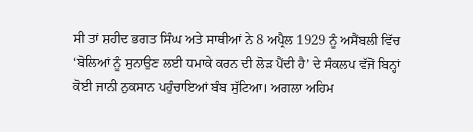ਸੀ ਤਾਂ ਸ਼ਹੀਦ ਭਗਤ ਸਿੰਘ ਅਤੇ ਸਾਥੀਆਂ ਨੇ 8 ਅਪ੍ਰੈਲ 1929 ਨੂੰ ਅਸੈਂਬਲੀ ਵਿੱਚ ‘ਬੋਲਿਆਂ ਨੂੰ ਸੁਨਾਉਣ ਲਈ ਧਮਾਕੇ ਕਰਨ ਦੀ ਲੋੜ ਪੈਂਦੀ ਹੈ’ ਦੇ ਸੰਕਲਪ ਵੱਜੋਂ ਬਿਨ੍ਹਾਂ ਕੋਈ ਜਾਨੀ ਨੁਕਸਾਨ ਪਹੁੰਚਾਇਆਂ ਬੰਬ ਸੁੱਟਿਆ। ਅਗਲਾ ਅਹਿਮ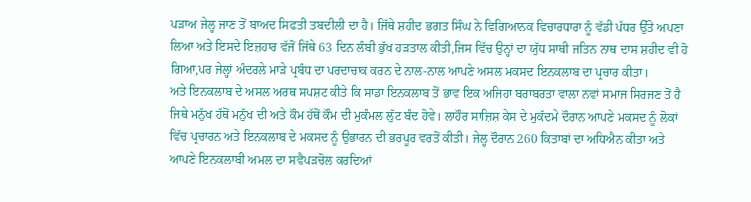ਪੜਾਅ ਜੇਲ੍ਹ ਜਾਣ ਤੋਂ ਬਾਅਦ ਸਿਫਤੀ ਤਬਦੀਲੀ ਦਾ ਹੈ। ਜਿੱਥੇ ਸ਼ਹੀਦ ਭਗਤ ਸਿੰਘ ਨੇ ਵਿਗਿਆਨਕ ਵਿਚਾਰਧਾਰਾ ਨੂੰ ਵੱਡੀ ਪੱਧਰ ਉੱਤੇ ਅਪਣਾ ਲਿਆ ਅਤੇ ਇਸਦੇ ਇਜ਼ਹਾਰ ਵੱਜੋਂ ਜਿੱਥੇ 63 ਦਿਨ ਲੰਬੀ ਭੁੱਖ ਹੜਤਾਲ ਕੀਤੀ,ਜਿਸ ਵਿੱਚ ਉਨ੍ਹਾਂ ਦਾ ਯੁੱਧ ਸਾਥੀ ਜਤਿਨ ਨਾਥ ਦਾਸ ਸ਼ਹੀਦ ਵੀ ਹੋ ਗਿਆ,ਪਰ ਜੇਲ੍ਹਾਂ ਅੰਦਰਲੇ ਮਾੜੇ ਪ੍ਰਬੰਧ ਦਾ ਪਰਦਾਚਾਕ ਕਰਨ ਦੇ ਨਾਲ-ਨਾਲ ਆਪਣੇ ਅਸਲ ਮਕਸਦ ਇਨਕਲਾਬ ਦਾ ਪ੍ਰਚਾਰ ਕੀਤਾ।
ਅਤੇ ਇਨਕਲਾਬ ਦੇ ਅਸਲ ਅਰਥ ਸਪਸ਼ਟ ਕੀਤੇ ਕਿ ਸਾਡਾ ਇਨਕਲਾਬ ਤੋਂ ਭਾਵ ਇਕ ਅਜਿਹਾ ਬਰਾਬਰਤਾ ਵਾਲਾ ਨਵਾਂ ਸਮਾਜ ਸਿਰਜਣ ਤੋਂ ਹੈ ਜਿਥੇ ਮਨੁੱਖ ਹੱਥੋਂ ਮਨੁੱਖ ਦੀ ਅਤੇ ਕੌਮ ਹੱਥੋਂ ਕੌਮ ਦੀ ਮੁਕੰਮਲ ਲੁੱਟ ਬੰਦ ਹੋਵੇ। ਲਾਹੌਰ ਸਾਜ਼ਿਸ਼ ਕੇਸ ਦੇ ਮੁਕੱਦਮੇ ਦੌਰਾਨ ਆਪਣੇ ਮਕਸਦ ਨੂੰ ਲੋਕਾਂ ਵਿੱਚ ਪ੍ਰਚਾਰਨ ਅਤੇ ਇਨਕਲਾਬ ਦੇ ਮਕਸਦ ਨੂੰ ਉਭਾਰਨ ਦੀ ਭਰਪੂਰ ਵਰਤੋਂ ਕੀਤੀ। ਜੇਲ੍ਹ ਦੌਰਾਨ 260 ਕਿਤਾਬਾਂ ਦਾ ਅਧਿਐਨ ਕੀਤਾ ਅਤੇ ਆਪਣੇ ਇਨਕਲਾਬੀ ਅਮਲ ਦਾ ਸਵੈਪੜਚੋਲ ਕਰਦਿਆਂ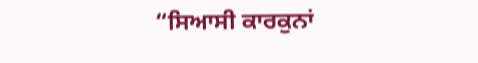“ਸਿਆਸੀ ਕਾਰਕੁਨਾਂ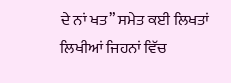ਦੇ ਨਾਂ ਖਤ” ਸਮੇਤ ਕਈ ਲਿਖਤਾਂ ਲਿਖੀਆਂ ਜਿਹਨਾਂ ਵਿੱਚ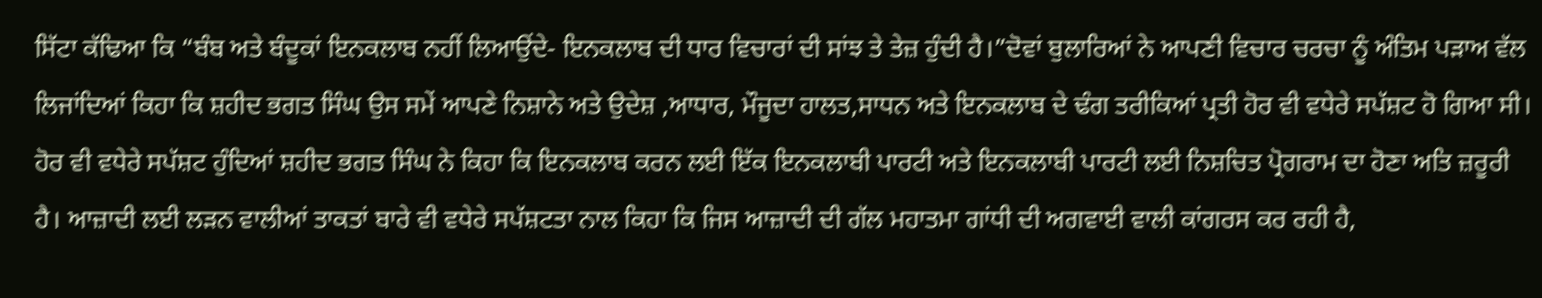ਸਿੱਟਾ ਕੱਢਿਆ ਕਿ “ਬੰਬ ਅਤੇ ਬੰਦੂਕਾਂ ਇਨਕਲਾਬ ਨਹੀਂ ਲਿਆਉਂਦੇ- ਇਨਕਲਾਬ ਦੀ ਧਾਰ ਵਿਚਾਰਾਂ ਦੀ ਸਾਂਝ ਤੇ ਤੇਜ਼ ਹੁੰਦੀ ਹੈ।”ਦੋਵਾਂ ਬੁਲਾਰਿਆਂ ਨੇ ਆਪਣੀ ਵਿਚਾਰ ਚਰਚਾ ਨੂੰ ਅੰਤਿਮ ਪੜਾਅ ਵੱਲ ਲਿਜਾਂਦਿਆਂ ਕਿਹਾ ਕਿ ਸ਼ਹੀਦ ਭਗਤ ਸਿੰਘ ਉਸ ਸਮੇਂ ਆਪਣੇ ਨਿਸ਼ਾਨੇ ਅਤੇ ਉਦੇਸ਼ ,ਆਧਾਰ, ਮੌਜੂਦਾ ਹਾਲਤ,ਸਾਧਨ ਅਤੇ ਇਨਕਲਾਬ ਦੇ ਢੰਗ ਤਰੀਕਿਆਂ ਪ੍ਰਤੀ ਹੋਰ ਵੀ ਵਧੇਰੇ ਸਪੱਸ਼ਟ ਹੋ ਗਿਆ ਸੀ।
ਹੋਰ ਵੀ ਵਧੇਰੇ ਸਪੱਸ਼ਟ ਹੁੰਦਿਆਂ ਸ਼ਹੀਦ ਭਗਤ ਸਿੰਘ ਨੇ ਕਿਹਾ ਕਿ ਇਨਕਲਾਬ ਕਰਨ ਲਈ ਇੱਕ ਇਨਕਲਾਬੀ ਪਾਰਟੀ ਅਤੇ ਇਨਕਲਾਬੀ ਪਾਰਟੀ ਲਈ ਨਿਸ਼ਚਿਤ ਪ੍ਰੋਗਰਾਮ ਦਾ ਹੋਣਾ ਅਤਿ ਜ਼ਰੂਰੀ ਹੈ। ਆਜ਼ਾਦੀ ਲਈ ਲੜਨ ਵਾਲੀਆਂ ਤਾਕਤਾਂ ਬਾਰੇ ਵੀ ਵਧੇਰੇ ਸਪੱਸ਼ਟਤਾ ਨਾਲ ਕਿਹਾ ਕਿ ਜਿਸ ਆਜ਼ਾਦੀ ਦੀ ਗੱਲ ਮਹਾਤਮਾ ਗਾਂਧੀ ਦੀ ਅਗਵਾਈ ਵਾਲੀ ਕਾਂਗਰਸ ਕਰ ਰਹੀ ਹੈ,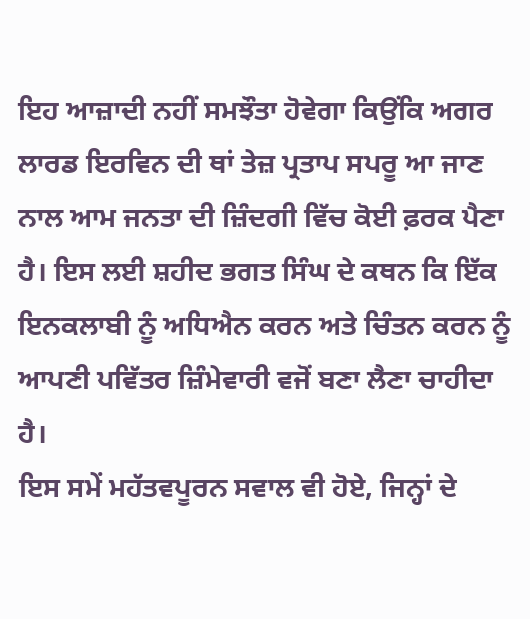ਇਹ ਆਜ਼ਾਦੀ ਨਹੀਂ ਸਮਝੌਤਾ ਹੋਵੇਗਾ ਕਿਉਂਕਿ ਅਗਰ ਲਾਰਡ ਇਰਵਿਨ ਦੀ ਥਾਂ ਤੇਜ਼ ਪ੍ਰਤਾਪ ਸਪਰੂ ਆ ਜਾਣ ਨਾਲ ਆਮ ਜਨਤਾ ਦੀ ਜ਼ਿੰਦਗੀ ਵਿੱਚ ਕੋਈ ਫ਼ਰਕ ਪੈਣਾ ਹੈ। ਇਸ ਲਈ ਸ਼ਹੀਦ ਭਗਤ ਸਿੰਘ ਦੇ ਕਥਨ ਕਿ ਇੱਕ ਇਨਕਲਾਬੀ ਨੂੰ ਅਧਿਐਨ ਕਰਨ ਅਤੇ ਚਿੰਤਨ ਕਰਨ ਨੂੰ ਆਪਣੀ ਪਵਿੱਤਰ ਜ਼ਿੰਮੇਵਾਰੀ ਵਜੋਂ ਬਣਾ ਲੈਣਾ ਚਾਹੀਦਾ ਹੈ।
ਇਸ ਸਮੇਂ ਮਹੱਤਵਪੂਰਨ ਸਵਾਲ ਵੀ ਹੋਏ, ਜਿਨ੍ਹਾਂ ਦੇ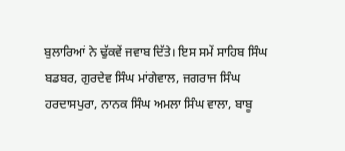ਬੁਲਾਰਿਆਂ ਨੇ ਢੁੱਕਵੇਂ ਜਵਾਬ ਦਿੱਤੇ। ਇਸ ਸਮੇਂ ਸਾਹਿਬ ਸਿੰਘ ਬਡਬਰ, ਗੁਰਦੇਵ ਸਿੰਘ ਮਾਂਗੇਵਾਲ, ਜਗਰਾਜ ਸਿੰਘ ਹਰਦਾਸਪੁਰਾ, ਨਾਨਕ ਸਿੰਘ ਅਮਲਾ ਸਿੰਘ ਵਾਲਾ, ਬਾਬੂ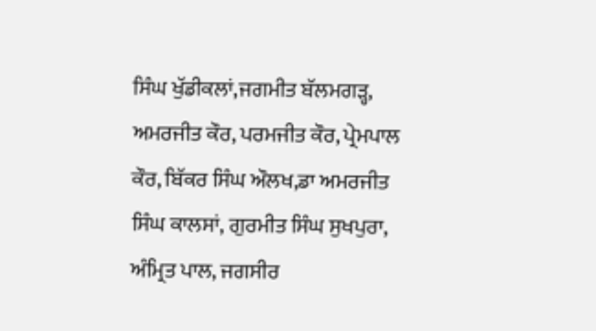ਸਿੰਘ ਖੁੱਡੀਕਲਾਂ,ਜਗਮੀਤ ਬੱਲਮਗੜ੍ਹ, ਅਮਰਜੀਤ ਕੌਰ, ਪਰਮਜੀਤ ਕੌਰ, ਪ੍ਰੇਮਪਾਲ ਕੌਰ, ਬਿੱਕਰ ਸਿੰਘ ਔਲਖ,ਡਾ ਅਮਰਜੀਤ ਸਿੰਘ ਕਾਲਸਾਂ, ਗੁਰਮੀਤ ਸਿੰਘ ਸੁਖਪੁਰਾ, ਅੰਮ੍ਰਿਤ ਪਾਲ, ਜਗਸੀਰ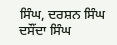ਸਿੰਘ, ਦਰਸ਼ਨ ਸਿੰਘ ਦਸੌਂਦਾ ਸਿੰਘ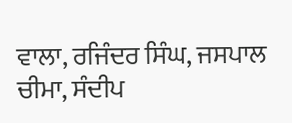ਵਾਲਾ, ਰਜਿੰਦਰ ਸਿੰਘ, ਜਸਪਾਲ ਚੀਮਾ, ਸੰਦੀਪ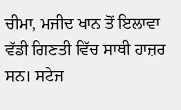ਚੀਮਾ, ਮਜੀਦ ਖਾਨ ਤੋਂ ਇਲਾਵਾ ਵੱਡੀ ਗਿਣਤੀ ਵਿੱਚ ਸਾਥੀ ਹਾਜ਼ਰ ਸਨ। ਸਟੇਜ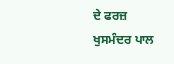ਦੇ ਫਰਜ਼ ਖੁਸਮੰਦਰ ਪਾਲ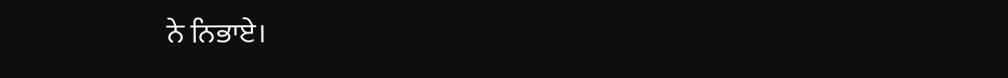ਨੇ ਨਿਭਾਏ।